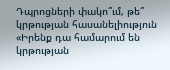Դպրոցների փակո՞ւմ, թե՞ կրթության հասանելիություն
«Իրենք դա համարում են կրթության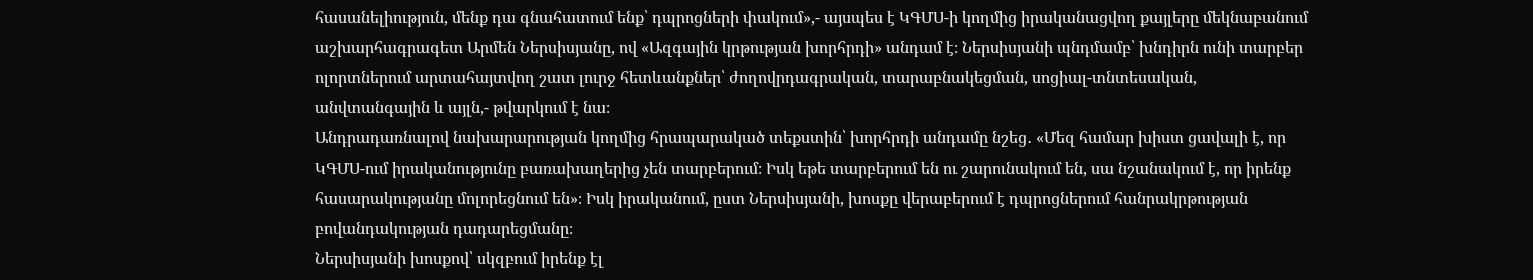հասանելիություն, մենք դա գնահատում ենք՝ դպրոցների փակում»,- այսպես է ԿԳՄՍ-ի կողմից իրականացվող քայլերը մեկնաբանում աշխարհագրագետ Արմեն Ներսիսյանը, ով «Ազգային կրթության խորհրդի» անդամ է։ Ներսիսյանի պնդմամբ՝ խնդիրն ունի տարբեր ոլորտներում արտահայտվող շատ լուրջ հետևանքներ՝ ժողովրդագրական, տարաբնակեցման, սոցիալ-տնտեսական, անվտանգային և այլն,- թվարկում է նա։
Անդրադառնալով նախարարության կողմից հրապարակած տեքստին՝ խորհրդի անդամը նշեց․ «Մեզ համար խիստ ցավալի է, որ ԿԳՄՍ-ում իրականությունը բառախաղերից չեն տարբերում։ Իսկ եթե տարբերում են ու շարունակում են, սա նշանակում է, որ իրենք հասարակությանը մոլորեցնում են»։ Իսկ իրականում, ըստ Ներսիսյանի, խոսքը վերաբերում է դպրոցներում հանրակրթության բովանդակության դադարեցմանը։
Ներսիսյանի խոսքով՝ սկզբում իրենք էլ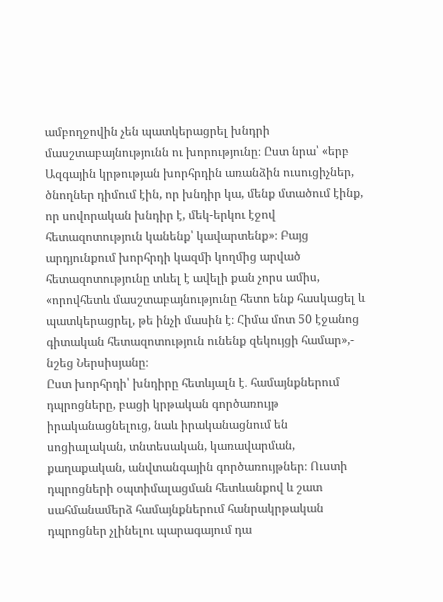ամբողջովին չեն պատկերացրել խնդրի մասշտաբայնությունն ու խորությունը։ Ըստ նրա՝ «երբ Ազգային կրթության խորհրդին առանձին ուսուցիչներ, ծնողներ դիմում էին, որ խնդիր կա, մենք մտածում էինք, որ սովորական խնդիր է, մեկ-երկու էջով հետազոտություն կանենք՝ կավարտենք»։ Բայց արդյունքում խորհրդի կազմի կողմից արված հետազոտությունը տևել է ավելի քան չորս ամիս, «որովհետև մասշտաբայնությունը հետո ենք հասկացել և պատկերացրել, թե ինչի մասին է։ Հիմա մոտ 50 էջանոց գիտական հետազոտություն ունենք զեկույցի համար»,- նշեց Ներսիսյանը։
Ըստ խորհրդի՝ խնդիրը հետևյալն է․ համայնքներում դպրոցները, բացի կրթական գործառույթ իրականացնելուց, նաև իրականացնում են սոցիալական, տնտեսական, կառավարման, քաղաքական, անվտանգային գործառույթներ։ Ուստի դպրոցների օպտիմալացման հետևանքով և շատ սահմանամերձ համայնքներում հանրակրթական դպրոցներ չլինելու պարագայում դա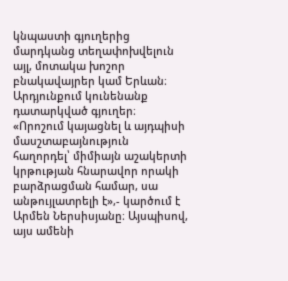կնպաստի գյուղերից մարդկանց տեղափոխվելուն այլ, մոտակա խոշոր բնակավայրեր կամ Երևան։ Արդյունքում կունենանք դատարկված գյուղեր։ «Որոշում կայացնել և այդպիսի մասշտաբայնություն հաղորդել՝ միմիայն աշակերտի կրթության հնարավոր որակի բարձրացման համար, սա անթույլատրելի է»,- կարծում է Արմեն Ներսիսյանը։ Այսպիսով, այս ամենի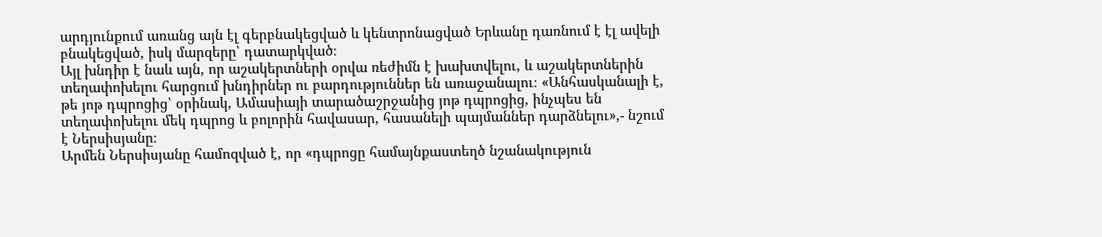արդյունքում առանց այն էլ գերբնակեցված և կենտրոնացված Երևանը դառնում է էլ ավելի բնակեցված, իսկ մարզերը՝ դատարկված։
Այլ խնդիր է նաև այն, որ աշակերտների օրվա ռեժիմն է խախտվելու, և աշակերտներին տեղափոխելու հարցում խնդիրներ ու բարդություններ են առաջանալու։ «Անհասկանալի է, թե յոթ դպրոցից՝ օրինակ, Ամասիայի տարածաշրջանից յոթ դպրոցից, ինչպես են տեղափոխելու մեկ դպրոց և բոլորին հավասար, հասանելի պայմաններ դարձնելու»,- նշում է Ներսիսյանը։
Արմեն Ներսիսյանը համոզված է, որ «դպրոցը համայնքաստեղծ նշանակություն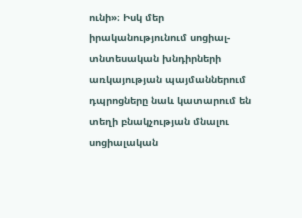ունի»։ Իսկ մեր իրականությունում սոցիալ-տնտեսական խնդիրների առկայության պայմաններում դպրոցները նաև կատարում են տեղի բնակչության մնալու սոցիալական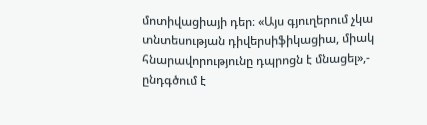մոտիվացիայի դեր։ «Այս գյուղերում չկա տնտեսության դիվերսիֆիկացիա, միակ հնարավորությունը դպրոցն է մնացել»,- ընդգծում է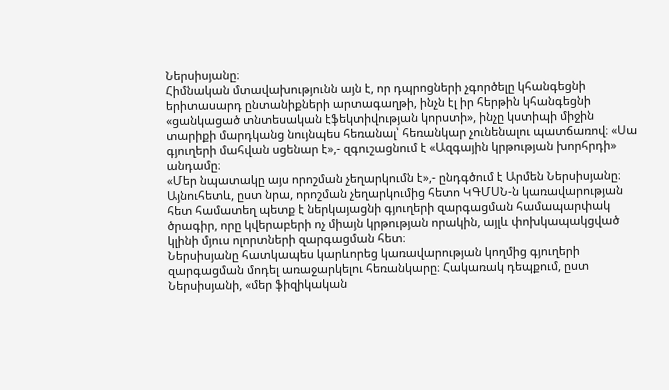Ներսիսյանը։
Հիմնական մտավախությունն այն է, որ դպրոցների չգործելը կհանգեցնի երիտասարդ ընտանիքների արտագաղթի, ինչն էլ իր հերթին կհանգեցնի «ցանկացած տնտեսական էֆեկտիվության կորստի», ինչը կստիպի միջին տարիքի մարդկանց նույնպես հեռանալ՝ հեռանկար չունենալու պատճառով։ «Սա գյուղերի մահվան սցենար է»,- զգուշացնում է «Ազգային կրթության խորհրդի» անդամը։
«Մեր նպատակը այս որոշման չեղարկումն է»,- ընդգծում է Արմեն Ներսիսյանը։ Այնուհետև, ըստ նրա, որոշման չեղարկումից հետո ԿԳՄՍՆ-ն կառավարության հետ համատեղ պետք է ներկայացնի գյուղերի զարգացման համապարփակ ծրագիր, որը կվերաբերի ոչ միայն կրթության որակին, այլև փոխկապակցված կլինի մյուս ոլորտների զարգացման հետ։
Ներսիսյանը հատկապես կարևորեց կառավարության կողմից գյուղերի զարգացման մոդել առաջարկելու հեռանկարը։ Հակառակ դեպքում, ըստ Ներսիսյանի, «մեր ֆիզիկական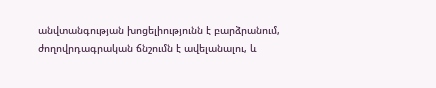անվտանգության խոցելիությունն է բարձրանում, ժողովրդագրական ճնշումն է ավելանալու, և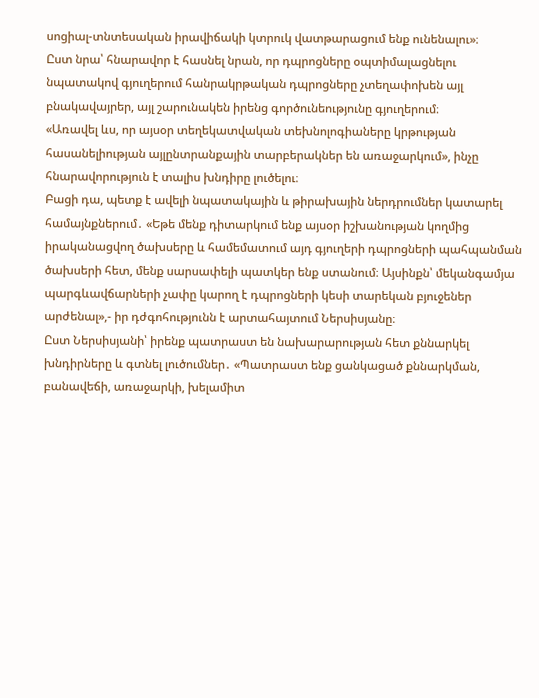սոցիալ-տնտեսական իրավիճակի կտրուկ վատթարացում ենք ունենալու»։
Ըստ նրա՝ հնարավոր է հասնել նրան, որ դպրոցները օպտիմալացնելու նպատակով գյուղերում հանրակրթական դպրոցները չտեղափոխեն այլ բնակավայրեր, այլ շարունակեն իրենց գործունեությունը գյուղերում։
«Առավել ևս, որ այսօր տեղեկատվական տեխնոլոգիաները կրթության հասանելիության այլընտրանքային տարբերակներ են առաջարկում», ինչը հնարավորություն է տալիս խնդիրը լուծելու։
Բացի դա, պետք է ավելի նպատակային և թիրախային ներդրումներ կատարել համայնքներում․ «Եթե մենք դիտարկում ենք այսօր իշխանության կողմից իրականացվող ծախսերը և համեմատում այդ գյուղերի դպրոցների պահպանման ծախսերի հետ, մենք սարսափելի պատկեր ենք ստանում։ Այսինքն՝ մեկանգամյա պարգևավճարների չափը կարող է դպրոցների կեսի տարեկան բյուջեներ արժենալ»,- իր դժգոհությունն է արտահայտում Ներսիսյանը։
Ըստ Ներսիսյանի՝ իրենք պատրաստ են նախարարության հետ քննարկել խնդիրները և գտնել լուծումներ․ «Պատրաստ ենք ցանկացած քննարկման, բանավեճի, առաջարկի, խելամիտ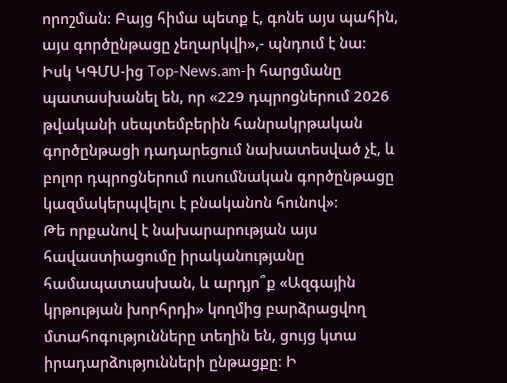որոշման։ Բայց հիմա պետք է, գոնե այս պահին, այս գործընթացը չեղարկվի»,- պնդում է նա։
Իսկ ԿԳՄՍ-ից Top-News.am-ի հարցմանը պատասխանել են, որ «229 դպրոցներում 2026 թվականի սեպտեմբերին հանրակրթական գործընթացի դադարեցում նախատեսված չէ, և բոլոր դպրոցներում ուսումնական գործընթացը կազմակերպվելու է բնականոն հունով»։
Թե որքանով է նախարարության այս հավաստիացումը իրականությանը համապատասխան, և արդյո՞ք «Ազգային կրթության խորհրդի» կողմից բարձրացվող մտահոգությունները տեղին են, ցույց կտա իրադարձությունների ընթացքը։ Ի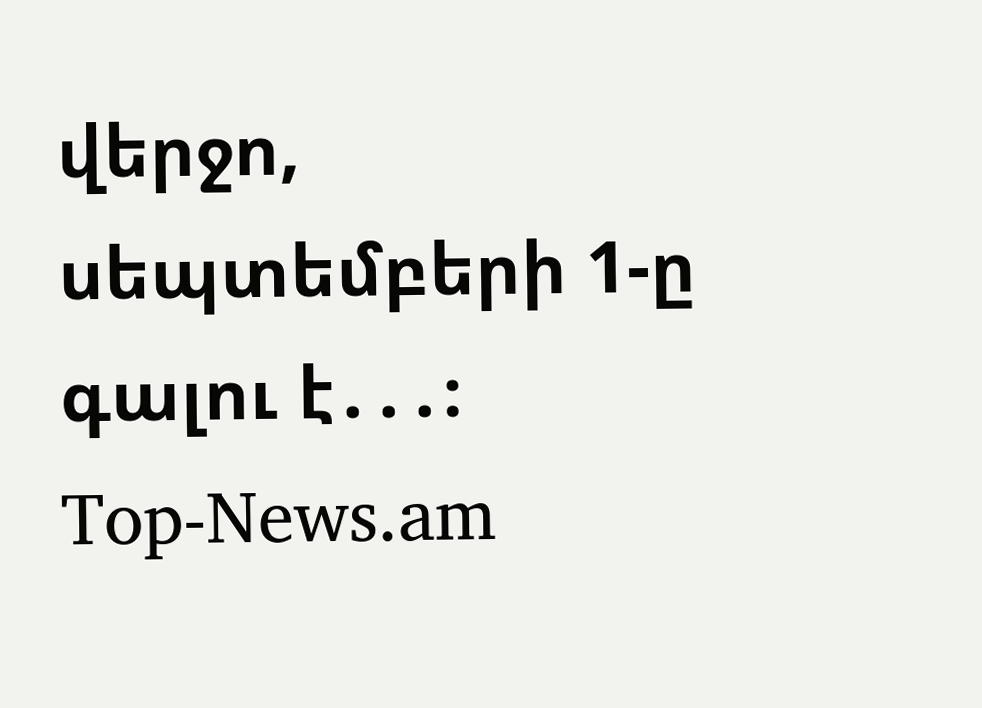վերջո, սեպտեմբերի 1-ը գալու է․․․։
Top-News.am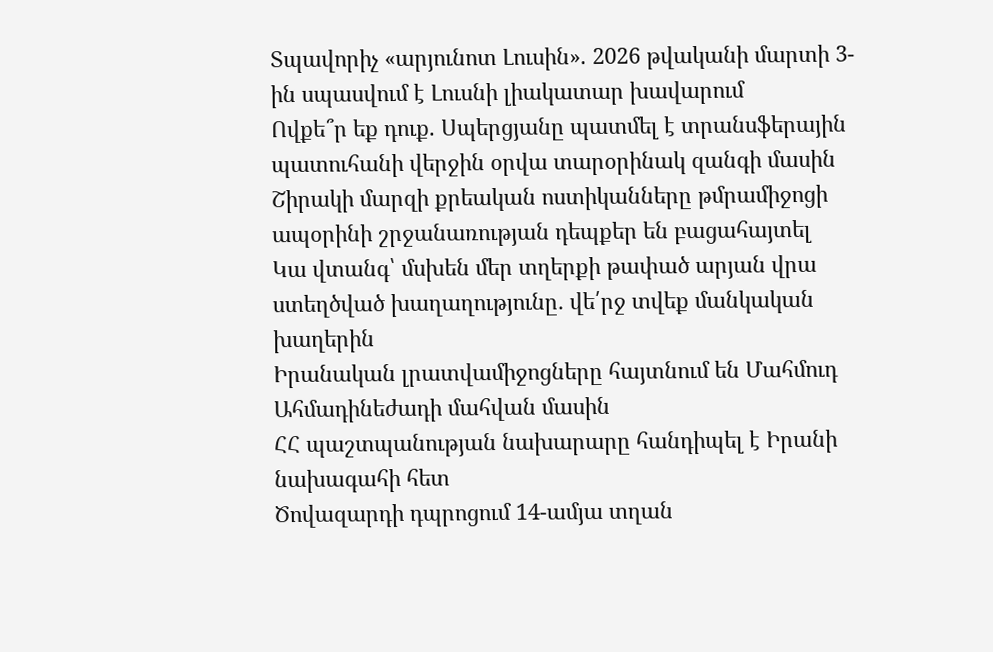Տպավորիչ «արյունոտ Լուսին». 2026 թվականի մարտի 3-ին սպասվում է Լուսնի լիակատար խավարում
Ովքե՞ր եք դուք. Սպերցյանը պատմել է տրանսֆերային պատուհանի վերջին օրվա տարօրինակ զանգի մասին
Շիրակի մարզի քրեական ոստիկանները թմրամիջոցի ապօրինի շրջանառության դեպքեր են բացահայտել
Կա վտանգ՝ մսխեն մեր տղերքի թափած արյան վրա ստեղծված խաղաղությունը․ վե՛րջ տվեք մանկական խաղերին
Իրանական լրատվամիջոցները հայտնում են Մահմուդ Ահմադինեժադի մահվան մասին
ՀՀ պաշտպանության նախարարը հանդիպել է Իրանի նախագահի հետ
Ծովազարդի դպրոցում 14-ամյա տղան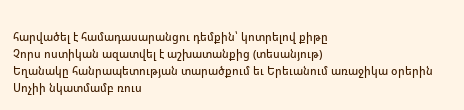հարվածել է համադասարանցու դեմքին՝ կոտրելով քիթը
Չորս ոստիկան ազատվել է աշխատանքից (տեսանյութ)
Եղանակը հանրապետության տարածքում եւ Երեւանում առաջիկա օրերին
Սոչիի նկատմամբ ռուս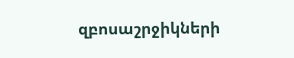զբոսաշրջիկների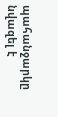պահանջարկը նվազել է